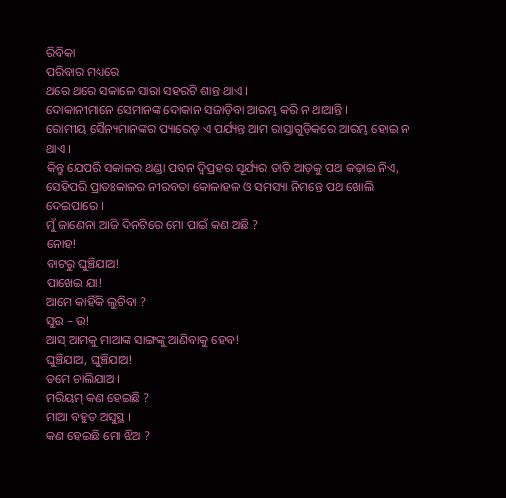ରିବିକା
ପରିବାର ମଧ୍ୟରେ
ଥରେ ଥରେ ସକାଳେ ସାରା ସହରଟି ଶାନ୍ତ ଥାଏ ।
ଦୋକାନୀମାନେ ସେମାନଙ୍କ ଦୋକାନ ସଜାଡ଼ିବା ଆରମ୍ଭ କରି ନ ଥାଆନ୍ତି ।
ରୋମୀୟ ସୈନ୍ୟମାନଙ୍କର ପ୍ୟାରେଡ୍ ଏ ପର୍ଯ୍ୟନ୍ତ ଆମ ରାସ୍ତାଗୁଡ଼ିକରେ ଆରମ୍ଭ ହୋଇ ନ ଥାଏ ।
କିନ୍ତୁ ଯେପରି ସକାଳର ଥଣ୍ଡା ପବନ ଦ୍ୱିପ୍ରହର ସୂର୍ଯ୍ୟର ତାତି ଆଡ଼କୁ ପଥ କଢ଼ାଇ ନିଏ,
ସେହିପରି ପ୍ରାତଃକାଳର ନୀରବତା କୋଳାହଳ ଓ ସମସ୍ୟା ନିମନ୍ତେ ପଥ ଖୋଲି ଦେଇପାରେ ।
ମୁଁ ଜାଣେନା ଆଜି ଦିନଟିରେ ମୋ ପାଇଁ କଣ ଅଛି ?
ନୋହ!
ବାଟରୁ ଘୁଞ୍ଚିଯାଅ!
ପାଖେଇ ଯା!
ଆମେ କାହିଁକି ଲୁଚିବା ?
ସୁଉ – ଉ!
ଆସ୍ ଆମକୁ ମାଆଙ୍କ ସାଙ୍ଗଙ୍କୁ ଆଣିବାକୁ ହେବ!
ଘୁଞ୍ଚିଯାଅ, ଘୁଞ୍ଚିଯାଅ!
ତମେ ଚାଲିଯାଅ ।
ମରିୟମ୍ କଣ ହେଇଛି ?
ମାଆ ବହୁତ ଅସୁସ୍ଥ ।
କଣ ହେଇଛି ମୋ ଝିଅ ?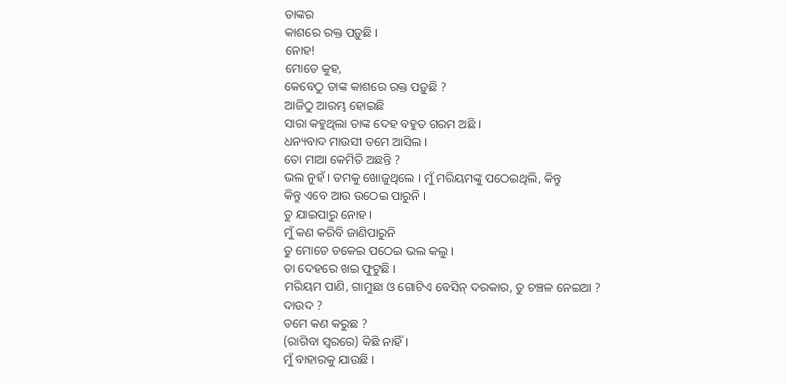ତାଙ୍କର
କାଶରେ ରକ୍ତ ପଡ଼ୁଛି ।
ନୋହ!
ମୋତେ କୁହ,
କେବେଠୁ ତାଙ୍କ କାଶରେ ରକ୍ତ ପଡ଼ୁଛି ?
ଆଜିଠୁ ଆରମ୍ଭ ହୋଇଛି
ସାରା କହୁଥିଲା ତାଙ୍କ ଦେହ ବହୁତ ଗରମ ଅଛି ।
ଧନ୍ୟବାଦ ମାଉସୀ ତମେ ଆସିଲ ।
ତୋ ମାଆ କେମିତି ଅଛନ୍ତି ?
ଭଲ ନୁହଁ । ତମକୁ ଖୋଜୁଥିଲେ । ମୁଁ ମରିୟମଙ୍କୁ ପଠେଇଥିଲି, କିନ୍ତୁ
କିନ୍ତୁ ଏବେ ଆଉ ଉଠେଇ ପାରୁନି ।
ତୁ ଯାଇପାରୁ ନୋହ ।
ମୁଁ କଣ କରିବି ଜାଣିପାରୁନି
ତୁ ମୋତେ ଡକେଇ ପଠେଇ ଭଲ କଲୁ ।
ତା ଦେହରେ ଖଇ ଫୁଟୁଛି ।
ମରିୟମ ପାଣି, ଗାମୁଛା ଓ ଗୋଟିଏ ବେସିନ୍ ଦରକାର, ତୁ ଚଞ୍ଚଳ ନେଇଆ ?
ଦାଉଦ ?
ତମେ କଣ କରୁଛ ?
(ରାଗିବା ସ୍ୱରରେ) କିଛି ନାହିଁ ।
ମୁଁ ବାହାରକୁ ଯାଉଛି ।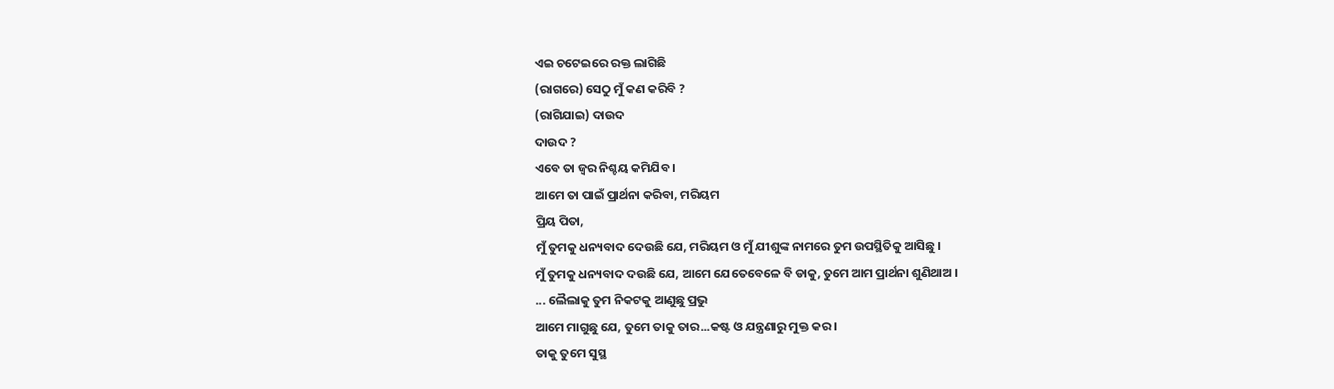ଏଇ ଚଟେଇରେ ରକ୍ତ ଲାଗିଛି
(ରାଗରେ) ସେଠୁ ମୁଁ କଣ କରିବି ?
(ରାଗିଯାଇ) ଦାଉଦ
ଦାଉଦ ?
ଏବେ ତା ଜ୍ୱର ନିଶ୍ଚୟ କମିଯିବ ।
ଆମେ ତା ପାଇଁ ପ୍ରାର୍ଥନା କରିବା, ମରିୟମ
ପ୍ରିୟ ପିତା,
ମୁଁ ତୁମକୁ ଧନ୍ୟବାଦ ଦେଉଛି ଯେ, ମରିୟମ ଓ ମୁଁ ଯୀଶୁଙ୍କ ନାମରେ ତୁମ ଉପସ୍ଥିତିକୁ ଆସିଛୁ ।
ମୁଁ ତୁମକୁ ଧନ୍ୟବାଦ ଦଉଛି ଯେ, ଆମେ ଯେତେବେଳେ ବି ଡାକୁ, ତୁମେ ଆମ ପ୍ରାର୍ଥନା ଶୁଣିଥାଅ ।
... ଲୈଲାକୁ ତୁମ ନିକଟକୁ ଆଣୁଛୁ ପ୍ରଭୁ
ଆମେ ମାଗୁଛୁ ଯେ, ତୁମେ ତାକୁ ତାର...କଷ୍ଟ ଓ ଯନ୍ତ୍ରଣାରୁ ମୁକ୍ତ କର ।
ତାକୁ ତୁମେ ସୁସ୍ଥ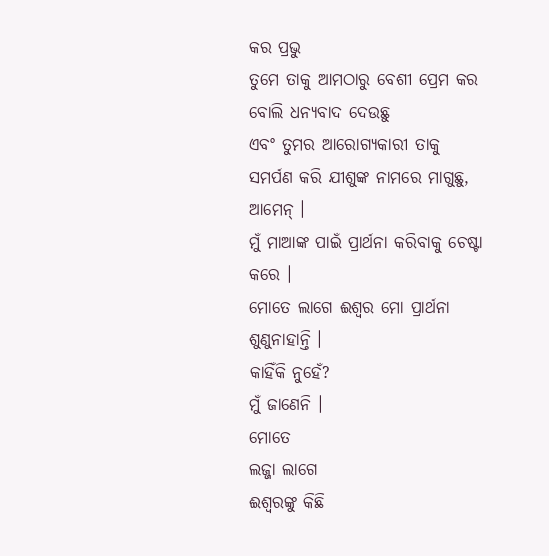କର ପ୍ରଭୁ
ତୁମେ ତାକୁ ଆମଠାରୁ ବେଶୀ ପ୍ରେମ କର ବୋଲି ଧନ୍ୟବାଦ ଦେଉଛୁ
ଏବଂ ତୁମର ଆରୋଗ୍ୟକାରୀ ତାକୁ ସମର୍ପଣ କରି ଯୀଶୁଙ୍କ ନାମରେ ମାଗୁଛୁ,
ଆମେନ୍ ।
ମୁଁ ମାଆଙ୍କ ପାଇଁ ପ୍ରାର୍ଥନା କରିବାକୁ ଚେଷ୍ଟା କରେ ।
ମୋତେ ଲାଗେ ଈଶ୍ୱର ମୋ ପ୍ରାର୍ଥନା ଶୁଣୁନାହାନ୍ତି ।
କାହିଁକି ନୁହେଁ?
ମୁଁ ଜାଣେନି ।
ମୋତେ
ଲଜ୍ଜା ଲାଗେ
ଈଶ୍ୱରଙ୍କୁ କିଛି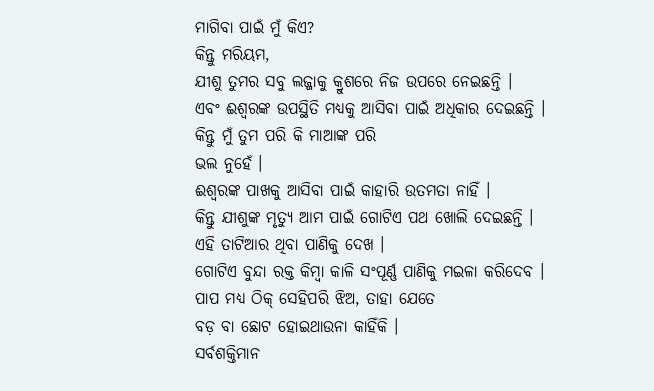ମାଗିବା ପାଇଁ ମୁଁ କିଏ?
କିନ୍ତୁ ମରିୟମ,
ଯୀଶୁ ତୁମର ସବୁ ଲଜ୍ଜାକୁ କ୍ରୁଶରେ ନିଜ ଉପରେ ନେଇଛନ୍ତି ।
ଏବଂ ଈଶ୍ୱରଙ୍କ ଉପସ୍ଥିତି ମଧ୍ୟକୁ ଆସିବା ପାଇଁ ଅଧିକାର ଦେଇଛନ୍ତି ।
କିନ୍ତୁ ମୁଁ ତୁମ ପରି କି ମାଆଙ୍କ ପରି
ଭଲ ନୁହେଁ ।
ଈଶ୍ୱରଙ୍କ ପାଖକୁ ଆସିବା ପାଇଁ କାହାରି ଉତମତା ନାହିଁ ।
କିନ୍ତୁ ଯୀଶୁଙ୍କ ମୃତ୍ୟୁ ଆମ ପାଇଁ ଗୋଟିଏ ପଥ ଖୋଲି ଦେଇଛନ୍ତି ।
ଏହି ତାଟିଆର ଥିବା ପାଣିକୁ ଦେଖ ।
ଗୋଟିଏ ବୁନ୍ଦା ରକ୍ତ କିମ୍ବା କାଳି ସଂପୂର୍ଣ୍ଣ ପାଣିକୁ ମଇଳା କରିଦେବ ।
ପାପ ମଧ୍ୟ ଠିକ୍ ସେହିପରି ଝିଅ, ତାହା ଯେତେ
ବଡ଼ ବା ଛୋଟ ହୋଇଥାଉନା କାହିଁକି ।
ସର୍ବଶକ୍ତିମାନ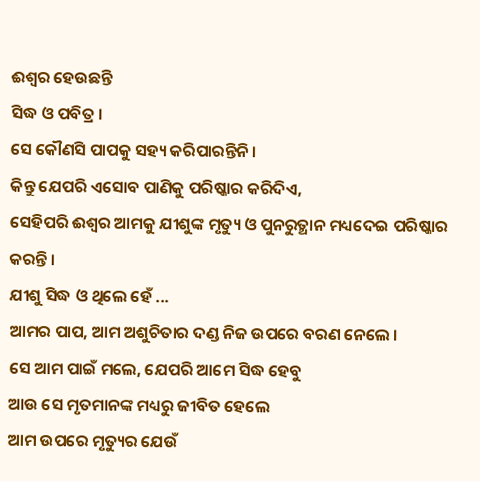ଈଶ୍ୱର ହେଉଛନ୍ତି
ସିଦ୍ଧ ଓ ପବିତ୍ର ।
ସେ କୌଣସି ପାପକୁ ସହ୍ୟ କରିପାରନ୍ତିନି ।
କିନ୍ତୁ ଯେପରି ଏସୋବ ପାଣିକୁ ପରିଷ୍କାର କରିଦିଏ,
ସେହିପରି ଈଶ୍ୱର ଆମକୁ ଯୀଶୁଙ୍କ ମୃତ୍ୟୁ ଓ ପୁନରୁତ୍ଥାନ ମଧ୍ୟଦେଇ ପରିଷ୍କାର କରନ୍ତି ।
ଯୀଶୁ ସିଦ୍ଧ ଓ ଥିଲେ ହେଁ ...
ଆମର ପାପ, ଆମ ଅଶୁଚିତାର ଦଣ୍ଡ ନିଜ ଉପରେ ବରଣ ନେଲେ ।
ସେ ଆମ ପାଇଁ ମଲେ, ଯେପରି ଆମେ ସିଦ୍ଧ ହେବୁ
ଆଉ ସେ ମୃତମାନଙ୍କ ମଧ୍ୟରୁ ଜୀବିତ ହେଲେ
ଆମ ଉପରେ ମୃତ୍ୟୁର ଯେଉଁ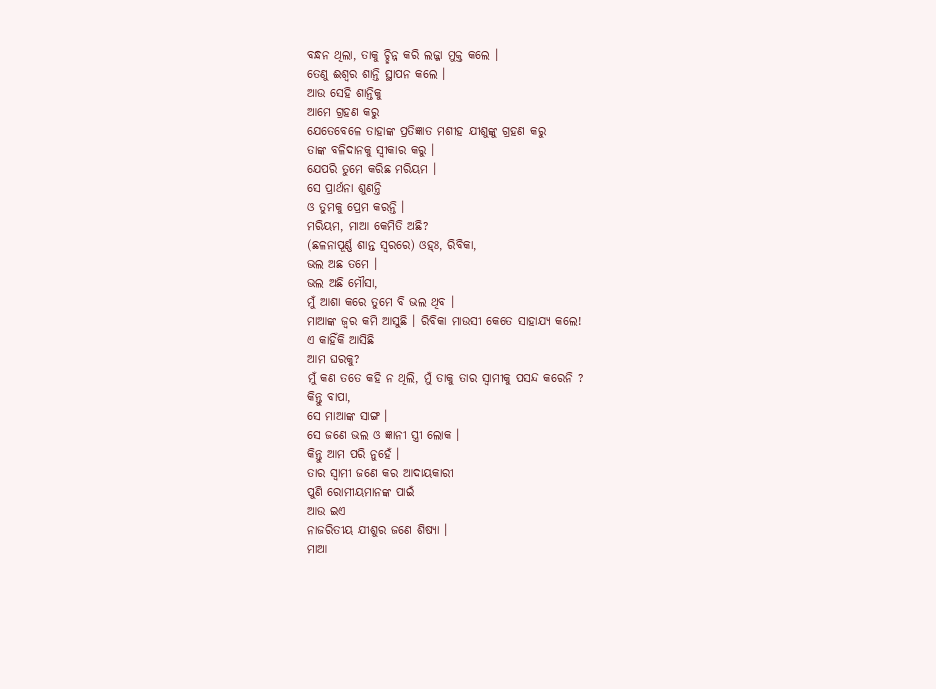ବନ୍ଧନ ଥିଲା, ତାକୁ ଚ୍ଛିନ୍ନ କରି ଲଜ୍ଜା ମୁକ୍ତ କଲେ ।
ତେଣୁ ଈଶ୍ୱର ଶାନ୍ତି ସ୍ଥାପନ କଲେ ।
ଆଉ ସେହି ଶାନ୍ତିକୁ
ଆମେ ଗ୍ରହଣ କରୁ
ଯେତେବେଳେ ତାହାଙ୍କ ପ୍ରତିଜ୍ଞାତ ମଶୀହ ଯୀଶୁଙ୍କୁ ଗ୍ରହଣ କରୁ
ତାଙ୍କ ବଳିଦାନକୁ ସ୍ୱୀକାର କରୁ ।
ଯେପରି ତୁମେ କରିଛ ମରିୟମ ।
ସେ ପ୍ରାର୍ଥନା ଶୁଣନ୍ତି
ଓ ତୁମକୁ ପ୍ରେମ କରନ୍ତି ।
ମରିୟମ, ମାଆ କେମିତି ଅଛି?
(ଛଳନାପୂର୍ଣ୍ଣ ଶାନ୍ତ ସ୍ୱରରେ) ଓହ୍ଃ, ରିବିକା,
ଭଲ ଅଛ ତମେ ।
ଭଲ ଅଛି ମୌସା,
ମୁଁ ଆଶା କରେ ତୁମେ ବି ଭଲ ଥିବ ।
ମାଆଙ୍କ ଜ୍ୱର କମି ଆସୁଛି । ରିବିକା ମାଉସୀ କେତେ ସାହାଯ୍ୟ କଲେ!
ଏ କାହିଁକି ଆସିଛି
ଆମ ଘରକୁ?
ମୁଁ କଣ ତତେ କହି ନ ଥିଲି, ମୁଁ ତାକୁ ତାର ସ୍ୱାମୀକୁ ପସନ୍ଦ କରେନି ?
କିନ୍ତୁ ବାପା,
ସେ ମାଆଙ୍କ ସାଙ୍ଗ ।
ସେ ଜଣେ ଭଲ ଓ ଜ୍ଞାନୀ ସ୍ତ୍ରୀ ଲୋକ ।
କିନ୍ତୁ ଆମ ପରି ନୁହେଁ ।
ତାର ସ୍ୱାମୀ ଜଣେ କର ଆଦାୟକାରୀ
ପୁଣି ରୋମୀୟମାନଙ୍କ ପାଇଁ
ଆଉ ଇଏ
ନାଜରିତୀୟ ଯୀଶୁର ଜଣେ ଶିଷ୍ୟା ।
ମାଆ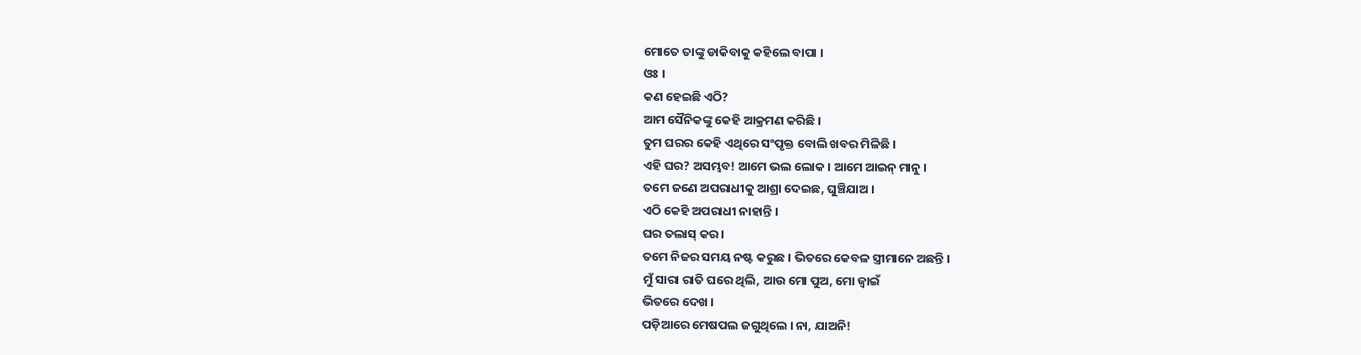ମୋତେ ତାଙ୍କୁ ଡାକିବାକୁ କହିଲେ ବାପା ।
ଓଃ ।
କଣ ହେଇଛି ଏଠି?
ଆମ ସୈନିକଙ୍କୁ କେହି ଆକ୍ରମଣ କରିଛି ।
ତୁମ ଘରର କେହି ଏଥିରେ ସଂପୃକ୍ତ ବୋଲି ଖବର ମିଳିଛି ।
ଏହି ଘର? ଅସମ୍ଭବ! ଆମେ ଭଲ ଲୋକ । ଆମେ ଆଇନ୍ ମାନୁ ।
ତମେ ଜଣେ ଅପରାଧୀକୁ ଆଶ୍ରା ଦେଇଛ, ଘୁଞ୍ଚିଯାଅ ।
ଏଠି କେହି ଅପରାଧୀ ନାହାନ୍ତି ।
ଘର ତଲାସ୍ କର ।
ତମେ ନିଜର ସମୟ ନଷ୍ଟ କରୁଛ । ଭିତରେ କେବଳ ସ୍ତ୍ରୀମାନେ ଅଛନ୍ତି ।
ମୁଁ ସାରା ରାତି ଘରେ ଥିଲି, ଆଉ ମୋ ପୁଅ, ମୋ ଜ୍ୱାଇଁ
ଭିତରେ ଦେଖ ।
ପଡ଼ିଆରେ ମେଷପଲ ଜଗୁଥିଲେ । ନା, ଯାଅନି!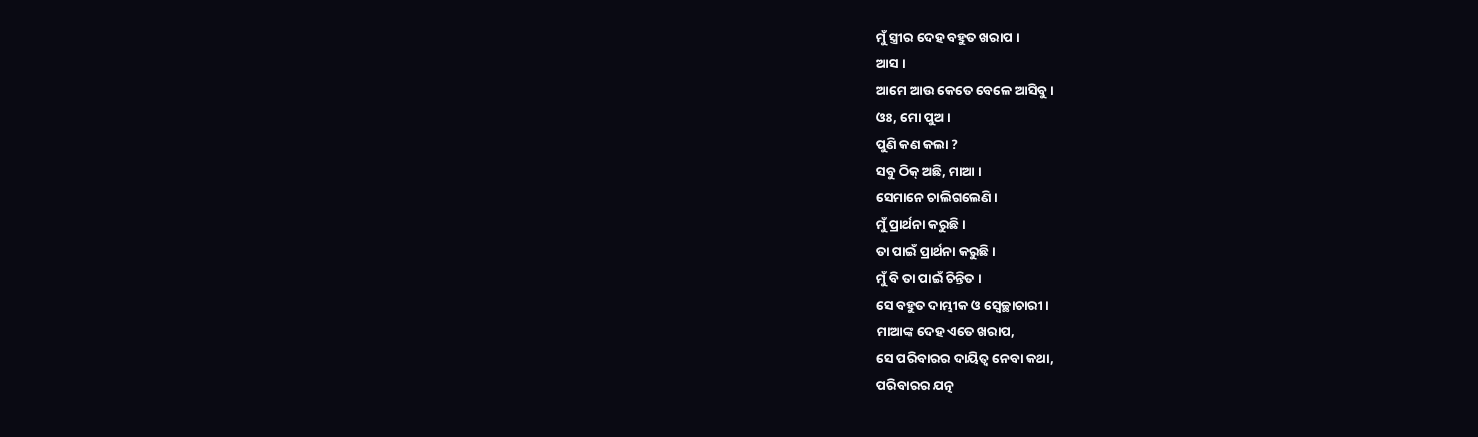ମୁଁ ସ୍ତ୍ରୀର ଦେହ ବହୁତ ଖରାପ ।
ଆସ ।
ଆମେ ଆଉ କେତେ ବେଳେ ଆସିବୁ ।
ଓଃ, ମୋ ପୁଅ ।
ପୁଣି କଣ କଲା ?
ସବୁ ଠିକ୍ ଅଛି, ମାଆ ।
ସେମାନେ ଚାଲିଗଲେଣି ।
ମୁଁ ପ୍ରାର୍ଥନା କରୁଛି ।
ତା ପାଇଁ ପ୍ରାର୍ଥନା କରୁଛି ।
ମୁଁ ବି ତା ପାଇଁ ଚିନ୍ତିତ ।
ସେ ବହୁତ ଦାମ୍ଭୀକ ଓ ସ୍ୱେଚ୍ଛାଚାରୀ ।
ମାଆଙ୍କ ଦେହ ଏତେ ଖରାପ,
ସେ ପରିବାରର ଦାୟିତ୍ୱ ନେବା କଥା,
ପରିବାରର ଯତ୍ନ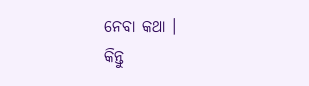ନେବା କଥା ।
କିନ୍ତୁ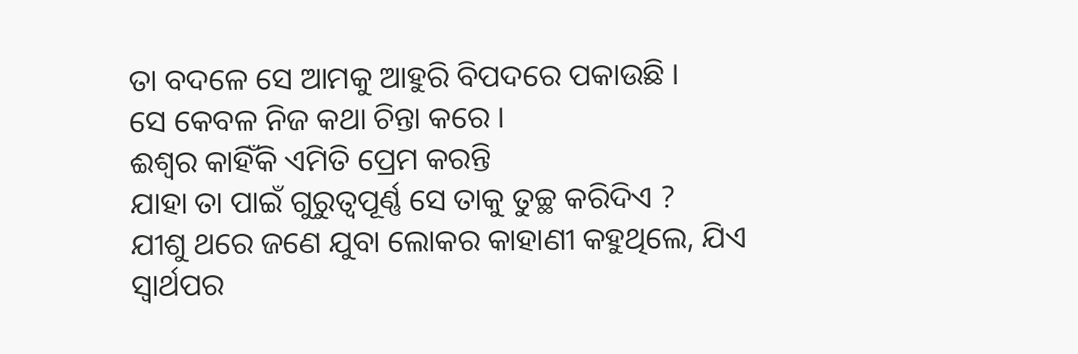ତା ବଦଳେ ସେ ଆମକୁ ଆହୁରି ବିପଦରେ ପକାଉଛି ।
ସେ କେବଳ ନିଜ କଥା ଚିନ୍ତା କରେ ।
ଈଶ୍ୱର କାହିଁକି ଏମିତି ପ୍ରେମ କରନ୍ତି
ଯାହା ତା ପାଇଁ ଗୁରୁତ୍ୱପୂର୍ଣ୍ଣ ସେ ତାକୁ ତୁଚ୍ଛ କରିଦିଏ ?
ଯୀଶୁ ଥରେ ଜଣେ ଯୁବା ଲୋକର କାହାଣୀ କହୁଥିଲେ, ଯିଏ ସ୍ୱାର୍ଥପର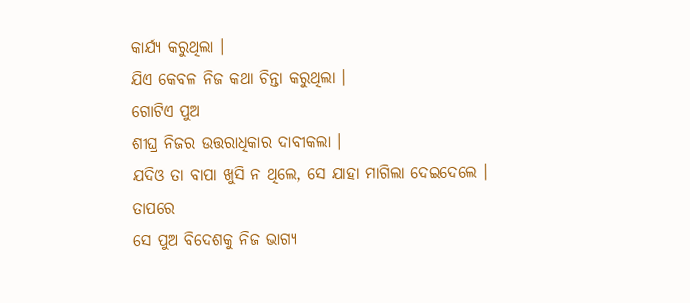କାର୍ଯ୍ୟ କରୁଥିଲା ।
ଯିଏ କେବଳ ନିଜ କଥା ଚିନ୍ତା କରୁଥିଲା ।
ଗୋଟିଏ ପୁଅ
ଶୀଘ୍ର ନିଜର ଉତ୍ତରାଧିକାର ଦାବୀକଲା ।
ଯଦିଓ ତା ବାପା ଖୁସି ନ ଥିଲେ, ସେ ଯାହା ମାଗିଲା ଦେଇଦେଲେ ।
ତାପରେ
ସେ ପୁଅ ବିଦେଶକୁ ନିଜ ଭାଗ୍ୟ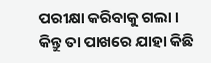ପରୀକ୍ଷା କରିବାକୁ ଗଲା ।
କିନ୍ତୁ ତା ପାଖରେ ଯାହା କିଛି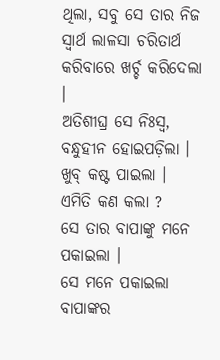ଥିଲା, ସବୁ ସେ ତାର ନିଜ ସ୍ୱାର୍ଥ ଲାଳସା ଚରିତାର୍ଥ କରିବାରେ ଖର୍ଚ୍ଚ କରିଦେଲା ।
ଅତିଶୀଘ୍ର ସେ ନିଃସ୍ୱ, ବନ୍ଧୁହୀନ ହୋଇପଡ଼ିଲା ।
ଖୁବ୍ କଷ୍ଟ ପାଇଲା ।
ଏମିତି କଣ କଲା ?
ସେ ତାର ବାପାଙ୍କୁ ମନେ ପକାଇଲା ।
ସେ ମନେ ପକାଇଲା ବାପାଙ୍କର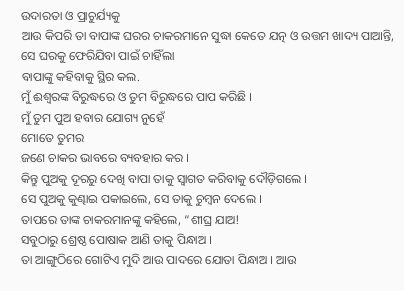ଉଦାରତା ଓ ପ୍ରାଚୁର୍ଯ୍ୟକୁ
ଆଉ କିପରି ତା ବାପାଙ୍କ ଘରର ଚାକରମାନେ ସୁଦ୍ଧା କେତେ ଯତ୍ନ ଓ ଉତ୍ତମ ଖାଦ୍ୟ ପାଆନ୍ତି,
ସେ ଘରକୁ ଫେରିଯିବା ପାଇଁ ଚାହିଁଲା
ବାପାଙ୍କୁ କହିବାକୁ ସ୍ଥିର କଲ.
ମୁଁ ଈଶ୍ୱରଙ୍କ ବିରୁଦ୍ଧରେ ଓ ତୁମ ବିରୁଦ୍ଧରେ ପାପ କରିଛି ।
ମୁଁ ତୁମ ପୁଅ ହବାର ଯୋଗ୍ୟ ନୁହେଁ
ମୋତେ ତୁମର
ଜଣେ ଚାକର ଭାବରେ ବ୍ୟବହାର କର ।
କିନ୍ତୁ ପୁଅକୁ ଦୂରରୁ ଦେଖି ବାପା ତାକୁ ସ୍ୱାଗତ କରିବାକୁ ଦୌଡ଼ିଗଲେ ।
ସେ ପୁଅକୁ କୁଣ୍ଢାଇ ପକାଇଲେ, ସେ ତାକୁ ଚୁମ୍ବନ ଦେଲେ ।
ତାପରେ ତାଙ୍କ ଚାକରମାନଙ୍କୁ କହିଲେ, “ଶୀଘ୍ର ଯାଅ!
ସବୁଠାରୁ ଶ୍ରେଷ୍ଠ ପୋଷାକ ଆଣି ତାକୁ ପିନ୍ଧାଅ ।
ତା ଆଙ୍ଗୁଠିରେ ଗୋଟିଏ ମୁଦି ଆଉ ପାଦରେ ଯୋତା ପିନ୍ଧାଅ । ଆଉ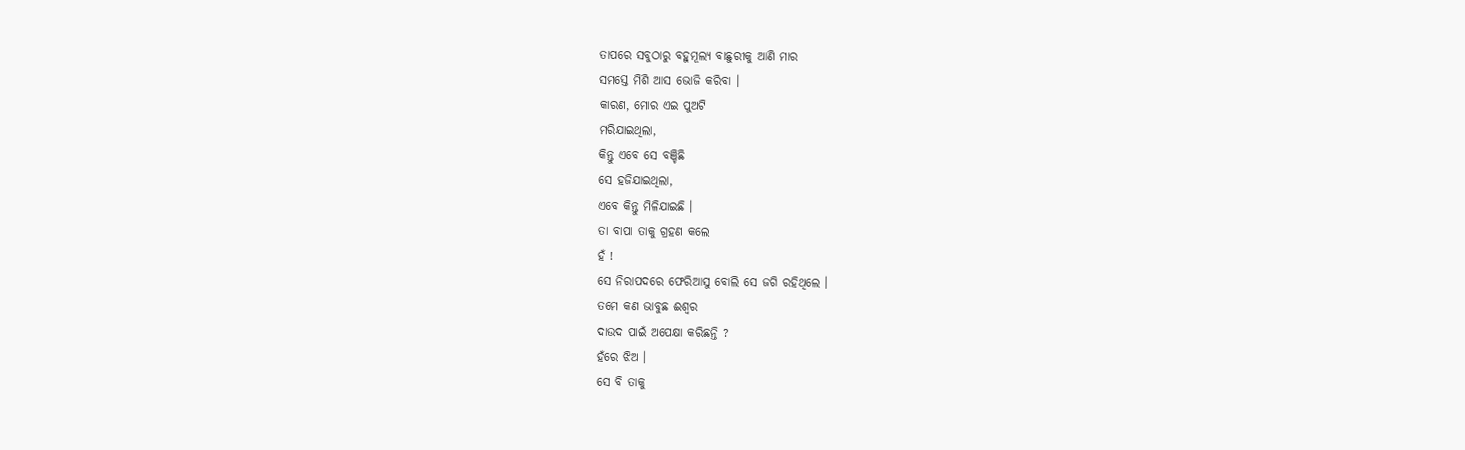ତାପରେ ସବୁଠାରୁ ବହୁମୂଲ୍ୟ ବାଛୁରୀକୁ ଆଣି ମାର
ସମସ୍ତେ ମିଶି ଆସ ଭୋଜି କରିବା ।
କାରଣ, ମୋର ଏଇ ପୁଅଟି
ମରିଯାଇଥିଲା,
କିନ୍ତୁ ଏବେ ସେ ବଞ୍ଚିଛି
ସେ ହଜିଯାଇଥିଲା,
ଏବେ କିନ୍ତୁ ମିଳିଯାଇଛି ।
ତା ବାପା ତାକୁ ଗ୍ରହଣ କଲେ
ହଁ !
ସେ ନିରାପଦରେ ଫେରିଆସୁ ବୋଲି ସେ ଜଗି ରହିଥିଲେ ।
ତମେ କଣ ଭାବୁଛ ଈଶ୍ୱର
ଦାଉଦ ପାଇଁ ଅପେକ୍ଷା କରିଛନ୍ତି ?
ହଁରେ ଝିଅ ।
ସେ ବି ତାକୁ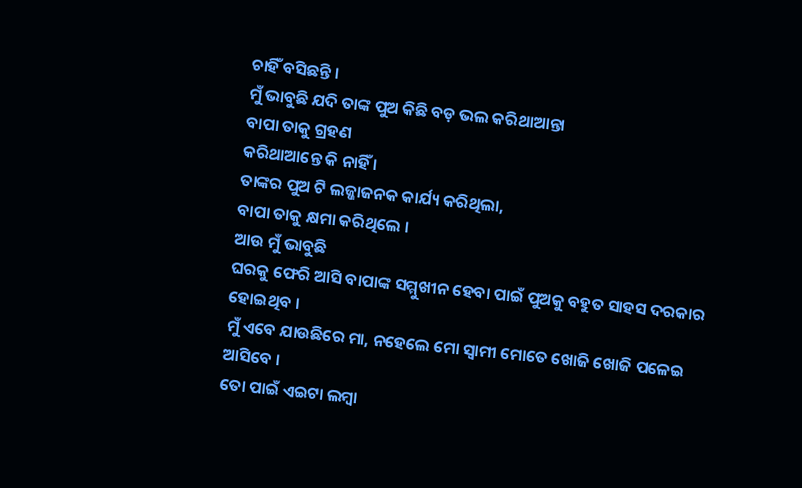ଚାହିଁ ବସିଛନ୍ତି ।
ମୁଁ ଭାବୁଛି ଯଦି ତାଙ୍କ ପୁଅ କିଛି ବଡ଼ ଭଲ କରିଥାଆନ୍ତା
ବାପା ତାକୁ ଗ୍ରହଣ
କରିଥାଆନ୍ତେ କି ନାହିଁ ।
ତାଙ୍କର ପୁଅ ଟି ଲଜ୍ଜାଜନକ କାର୍ଯ୍ୟ କରିଥିଲା,
ବାପା ତାକୁ କ୍ଷମା କରିଥିଲେ ।
ଆଉ ମୁଁ ଭାବୁଛି
ଘରକୁ ଫେରି ଆସି ବାପାଙ୍କ ସମ୍ମୁଖୀନ ହେବା ପାଇଁ ପୁଅକୁ ବହୁତ ସାହସ ଦରକାର ହୋଇଥିବ ।
ମୁଁ ଏବେ ଯାଉଛିରେ ମା, ନହେଲେ ମୋ ସ୍ୱାମୀ ମୋତେ ଖୋଜି ଖୋଜି ପଳେଇ ଆସିବେ ।
ତୋ ପାଇଁ ଏଇଟା ଲମ୍ବା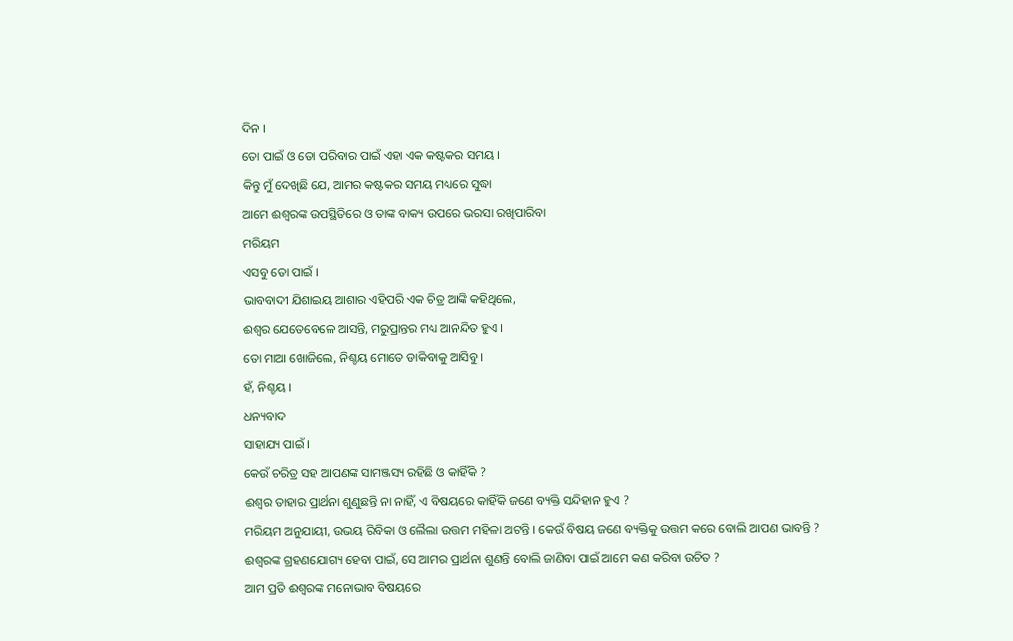ଦିନ ।
ତୋ ପାଇଁ ଓ ତୋ ପରିବାର ପାଇଁ ଏହା ଏକ କଷ୍ଟକର ସମୟ ।
କିନ୍ତୁ ମୁଁ ଦେଖିଛି ଯେ, ଆମର କଷ୍ଟକର ସମୟ ମଧ୍ୟରେ ସୁଦ୍ଧା
ଆମେ ଈଶ୍ୱରଙ୍କ ଉପସ୍ଥିତିରେ ଓ ତାଙ୍କ ବାକ୍ୟ ଉପରେ ଭରସା ରଖିପାରିବା
ମରିୟମ
ଏସବୁ ତୋ ପାଇଁ ।
ଭାବବାଦୀ ଯିଶାଇୟ ଆଶାର ଏହିପରି ଏକ ଚିତ୍ର ଆଙ୍କି କହିଥିଲେ,
ଈଶ୍ୱର ଯେତେବେଳେ ଆସନ୍ତି, ମରୁପ୍ରାନ୍ତର ମଧ୍ୟ ଆନନ୍ଦିତ ହୁଏ ।
ତୋ ମାଆ ଖୋଜିଲେ, ନିଶ୍ଚୟ ମୋତେ ଡାକିବାକୁ ଆସିବୁ ।
ହଁ, ନିଶ୍ଚୟ ।
ଧନ୍ୟବାଦ
ସାହାଯ୍ୟ ପାଇଁ ।
କେଉଁ ଚରିତ୍ର ସହ ଆପଣଙ୍କ ସାମଞ୍ଜସ୍ୟ ରହିଛି ଓ କାହିଁକି ?
ଈଶ୍ୱର ତାହାର ପ୍ରାର୍ଥନା ଶୁଣୁଛନ୍ତି ନା ନାହିଁ, ଏ ବିଷୟରେ କାହିଁକି ଜଣେ ବ୍ୟକ୍ତି ସନ୍ଦିହାନ ହୁଏ ?
ମରିୟମ ଅନୁଯାୟୀ, ଉଭୟ ରିବିକା ଓ ଲୈଲା ଉତ୍ତମ ମହିଳା ଅଟନ୍ତି । କେଉଁ ବିଷୟ ଜଣେ ବ୍ୟକ୍ତିକୁ ଉତ୍ତମ କରେ ବୋଲି ଆପଣ ଭାବନ୍ତି ?
ଈଶ୍ୱରଙ୍କ ଗ୍ରହଣଯୋଗ୍ୟ ହେବା ପାଇଁ, ସେ ଆମର ପ୍ରାର୍ଥନା ଶୁଣନ୍ତି ବୋଲି ଜାଣିବା ପାଇଁ ଆମେ କଣ କରିବା ଉଚିତ ?
ଆମ ପ୍ରତି ଈଶ୍ୱରଙ୍କ ମନୋଭାବ ବିଷୟରେ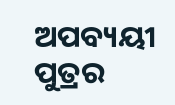ଅପବ୍ୟୟୀ ପୁତ୍ରର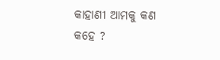କାହାଣୀ ଆମକୁ କଣ କହେ ?